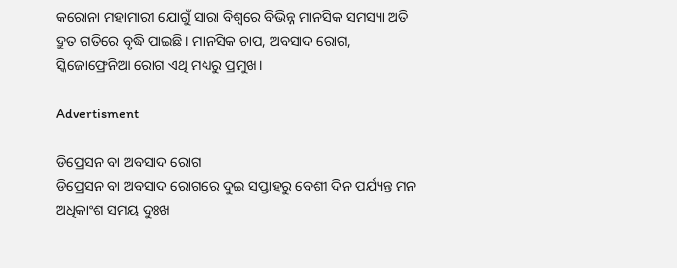କରୋନା ମହାମାରୀ ଯୋଗୁଁ ସାରା ବିଶ୍ଵରେ ବିଭିନ୍ନ ମାନସିକ ସମସ୍ୟା ଅତି ଦ୍ରୁତ ଗତିରେ ବୃଦ୍ଧି ପାଇଛି। ମାନସିକ ଚାପ, ଅବସାଦ ରୋଗ, ସ୍କିଜୋଫ୍ରେନିଆ ରୋଗ ଏଥି ମଧ୍ୟରୁ ପ୍ରମୁଖ।

Advertisment

ଡିପ୍ରେସନ ବା ଅବସାଦ ରୋଗ
ଡିପ୍ରେସନ ବା ଅବସାଦ ରୋଗରେ ଦୁଇ ସପ୍ତାହରୁ ବେଶୀ ଦିନ ପର୍ଯ୍ୟନ୍ତ ମନ ଅଧିକାଂଶ ସମୟ ଦୁଃଖ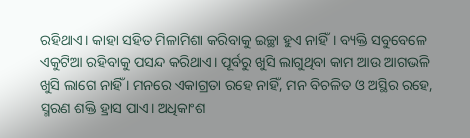ରହିଥାଏ। କାହା ସହିତ ମିଳାମିଶା କରିବାକୁ ଇଚ୍ଛା ହୁଏ ନାହିଁ। ବ୍ୟକ୍ତି ସବୁବେଳେ ଏକୁଟିଆ ରହିବାକୁ ପସନ୍ଦ କରିଥାଏ। ପୂର୍ବରୁ ଖୁସି ଲାଗୁଥିବା କାମ ଆଉ ଆଗଭଳି ଖୁସି ଲାଗେ ନାହିଁ । ମନରେ ଏକାଗ୍ରତା ରହେ ନାହିଁ, ମନ ବିଚଳିତ ଓ ଅସ୍ଥିର ରହେ, ସ୍ମରଣ ଶକ୍ତି ହ୍ରାସ ପାଏ। ଅଧିକାଂଶ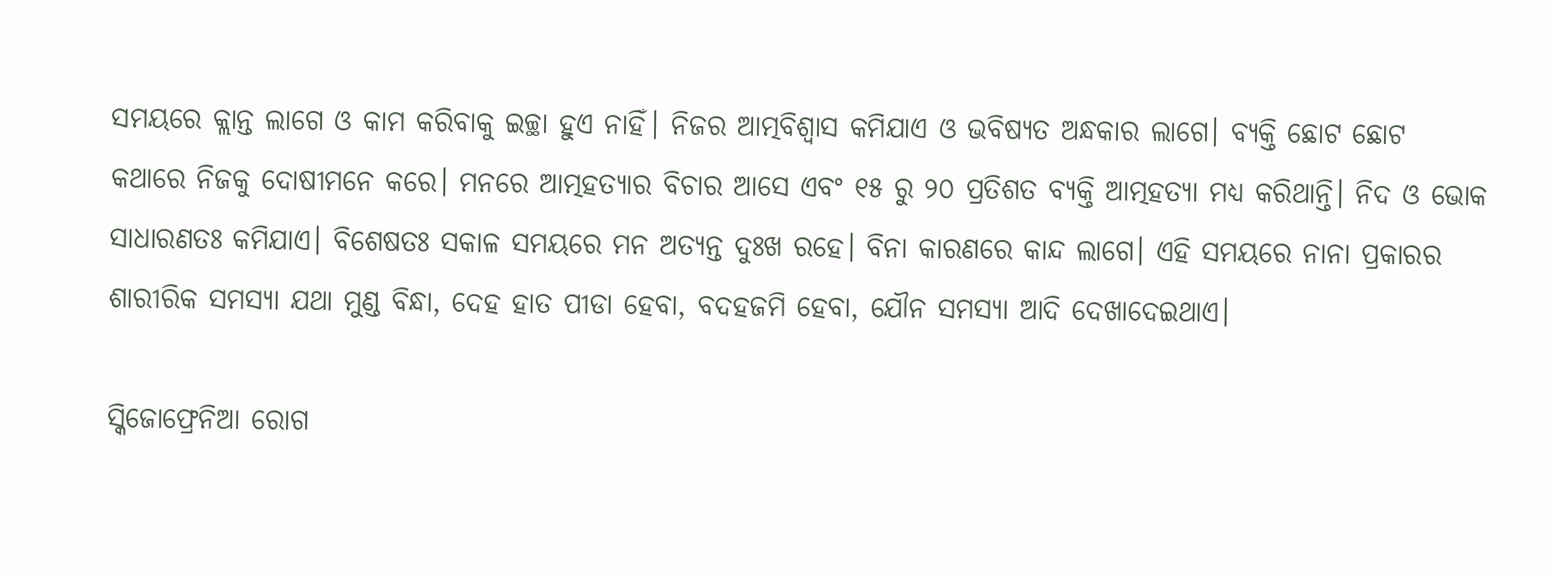ସମୟରେ କ୍ଲାନ୍ତ ଲାଗେ ଓ କାମ କରିବାକୁ ଇଚ୍ଛା ହୁଏ ନାହିଁ। ନିଜର ଆତ୍ମବିଶ୍ଵାସ କମିଯାଏ ଓ ଭବିଷ୍ୟତ ଅନ୍ଧକାର ଲାଗେ। ବ୍ୟକ୍ତି ଛୋଟ ଛୋଟ କଥାରେ ନିଜକୁ ଦୋଷୀମନେ କରେ। ମନରେ ଆତ୍ମହତ୍ୟାର ବିଚାର ଆସେ ଏବଂ ୧୫ ରୁ ୨୦ ପ୍ରତିଶତ ବ୍ୟକ୍ତି ଆତ୍ମହତ୍ୟା ମଧ୍ୟ କରିଥାନ୍ତି। ନିଦ ଓ ଭୋକ ସାଧାରଣତଃ କମିଯାଏ। ବିଶେଷତଃ ସକାଳ ସମୟରେ ମନ ଅତ୍ୟନ୍ତ ଦୁଃଖ ରହେ। ବିନା କାରଣରେ କାନ୍ଦ ଲାଗେ। ଏହି ସମୟରେ ନାନା ପ୍ରକାରର ଶାରୀରିକ ସମସ୍ୟା ଯଥା ମୁଣ୍ଡ ବିନ୍ଧା, ଦେହ ହାତ ପୀଡା ହେବା, ବଦହଜମି ହେବା, ଯୌନ ସମସ୍ୟା ଆଦି ଦେଖାଦେଇଥାଏ।

ସ୍କିଜୋଫ୍ରେନିଆ ରୋଗ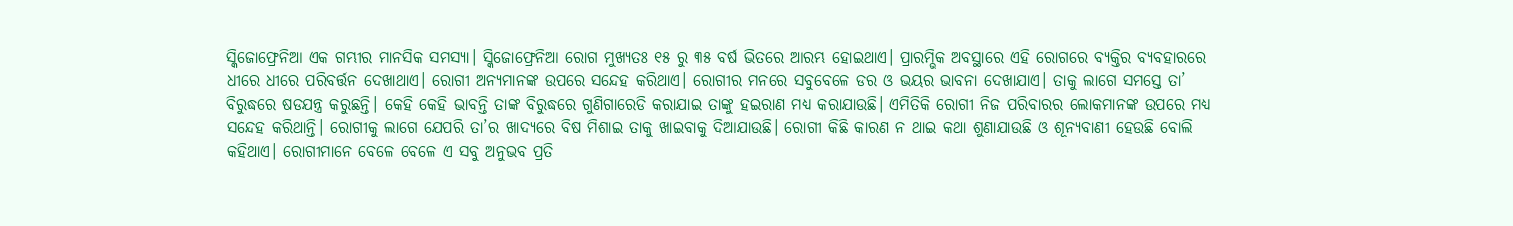ସ୍କିଜୋଫ୍ରେନିଆ ଏକ ଗମ୍ଭୀର ମାନସିକ ସମସ୍ୟା। ସ୍କିଜୋଫ୍ରେନିଆ ରୋଗ ମୁଖ୍ୟତଃ ୧୫ ରୁ ୩୫ ବର୍ଷ ଭିତରେ ଆରମ୍ଭ ହୋଇଥାଏ। ପ୍ରାରମ୍ଭିକ ଅବସ୍ଥାରେ ଏହି ରୋଗରେ ବ୍ୟକ୍ତିର ବ୍ୟବହାରରେ ଧୀରେ ଧୀରେ ପରିବର୍ତ୍ତନ ଦେଖାଥାଏ। ରୋଗୀ ଅନ୍ୟମାନଙ୍କ ଉପରେ ସନ୍ଦେହ କରିଥାଏ। ରୋଗୀର ମନରେ ସବୁବେଳେ ଡର ଓ ଭୟର ଭାବନା ଦେଖାଯାଏ। ତାକୁ ଲାଗେ ସମସ୍ତେ ତା’ ବିରୁଦ୍ଧରେ ଷଡଯନ୍ତ୍ର କରୁଛନ୍ତି। କେହି କେହି ଭାବନ୍ତି ତାଙ୍କ ବିରୁଦ୍ଧରେ ଗୁଣିଗାରେଡି କରାଯାଇ ତାଙ୍କୁ ହଇରାଣ ମଧ୍ୟ କରାଯାଉଛି। ଏମିତିକି ରୋଗୀ ନିଜ ପରିବାରର ଲୋକମାନଙ୍କ ଉପରେ ମଧ୍ୟ ସନ୍ଦେହ କରିଥାନ୍ତି। ରୋଗୀକୁ ଲାଗେ ଯେପରି ତା’ର ଖାଦ୍ୟରେ ବିଷ ମିଶାଇ ତାକୁ ଖାଇବାକୁ ଦିଆଯାଉଛି। ରୋଗୀ କିଛି କାରଣ ନ ଥାଇ କଥା ଶୁଣାଯାଉଛି ଓ ଶୂନ୍ୟବାଣୀ ହେଉଛି ବୋଲି କହିଥାଏ। ରୋଗୀମାନେ ବେଳେ ବେଳେ ଏ ସବୁ ଅନୁଭବ ପ୍ରତି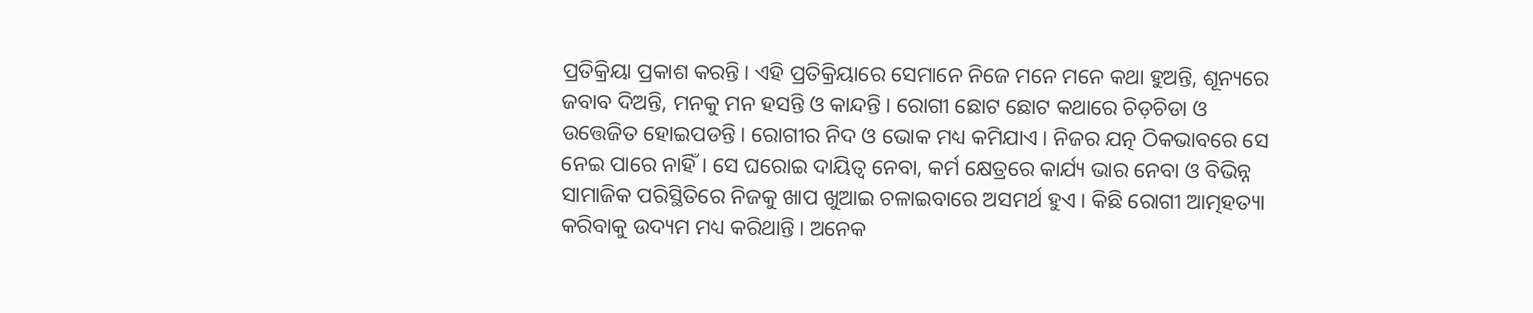ପ୍ରତିକ୍ରିୟା ପ୍ରକାଶ କରନ୍ତି। ଏହି ପ୍ରତିକ୍ରିୟାରେ ସେମାନେ ନିଜେ ମନେ ମନେ କଥା ହୁଅନ୍ତି, ଶୂନ୍ୟରେ ଜବାବ ଦିଅନ୍ତି, ମନକୁ ମନ ହସନ୍ତି ଓ କାନ୍ଦନ୍ତି। ରୋଗୀ ଛୋଟ ଛୋଟ କଥାରେ ଚିଡ଼ଚିଡା ଓ ଉତ୍ତେଜିତ ହୋଇପଡନ୍ତି। ରୋଗୀର ନିଦ ଓ ଭୋକ ମଧ୍ୟ କମିଯାଏ। ନିଜର ଯତ୍ନ ଠିକଭାବରେ ସେ ନେଇ ପାରେ ନାହିଁ। ସେ ଘରୋଇ ଦାୟିତ୍ଵ ନେବା, କର୍ମ କ୍ଷେତ୍ରରେ କାର୍ଯ୍ୟ ଭାର ନେବା ଓ ବିଭିନ୍ନ ସାମାଜିକ ପରିସ୍ଥିତିରେ ନିଜକୁ ଖାପ ଖୁଆଇ ଚଳାଇବାରେ ଅସମର୍ଥ ହୁଏ। କିଛି ରୋଗୀ ଆତ୍ମହତ୍ୟା କରିବାକୁ ଉଦ୍ୟମ ମଧ୍ୟ କରିଥାନ୍ତି। ଅନେକ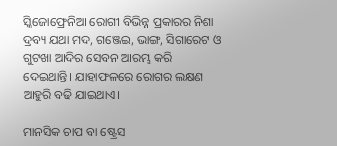ସ୍କିଜୋଫ୍ରେନିଆ ରୋଗୀ ବିଭିନ୍ନ ପ୍ରକାରର ନିଶା ଦ୍ରବ୍ୟ ଯଥା ମଦ, ଗଞ୍ଜେଇ, ଭାଙ୍ଗ, ସିଗାରେଟ ଓ ଗୁଟଖା ଆଦିର ସେବନ ଆରମ୍ଭ କରି ଦେଇଥାନ୍ତି। ଯାହାଫଳରେ ରୋଗର ଲକ୍ଷଣ ଆହୁରି ବଢି ଯାଇଥାଏ।

ମାନସିକ ଚାପ ବା ଷ୍ଟ୍ରେସ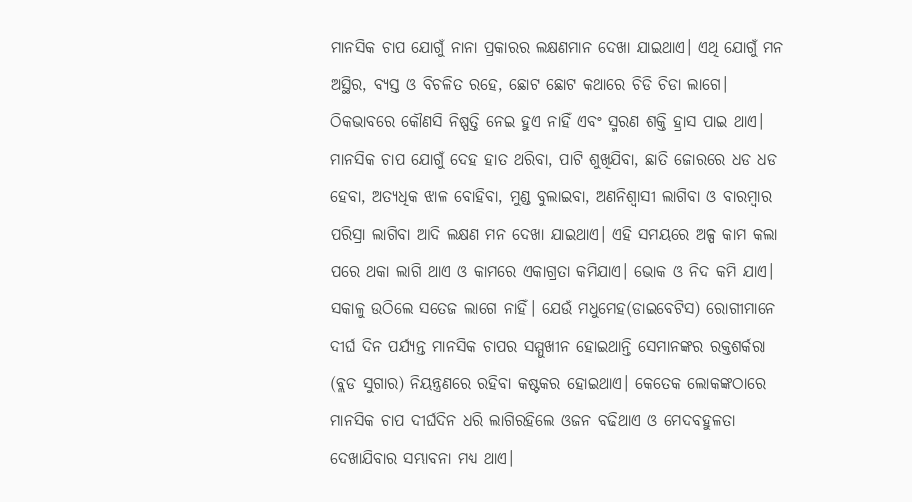ମାନସିକ ଚାପ ଯୋଗୁଁ ନାନା ପ୍ରକାରର ଲକ୍ଷଣମାନ ଦେଖା ଯାଇଥାଏ। ଏଥି ଯୋଗୁଁ ମନ ଅସ୍ଥିର, ବ୍ୟସ୍ତ ଓ ବିଚଳିତ ରହେ, ଛୋଟ ଛୋଟ କଥାରେ ଚିଡି ଚିଡା ଲାଗେ। ଠିକଭାବରେ କୌଣସି ନିଷ୍ପତ୍ତି ନେଇ ହୁଏ ନାହିଁ ଏବଂ ସ୍ମରଣ ଶକ୍ତି ହ୍ରାସ ପାଇ ଥାଏ। ମାନସିକ ଚାପ ଯୋଗୁଁ ଦେହ ହାତ ଥରିବା, ପାଟି ଶୁଖିଯିବା, ଛାତି ଜୋରରେ ଧଡ ଧଡ ହେବା, ଅତ୍ୟଧିକ ଝାଳ ବୋହିବା, ମୁଣ୍ଡ ବୁଲାଇବା, ଅଣନିଶ୍ଵାସୀ ଲାଗିବା ଓ ବାରମ୍ବାର ପରିସ୍ରା ଲାଗିବା ଆଦି ଲକ୍ଷଣ ମନ ଦେଖା ଯାଇଥାଏ। ଏହି ସମୟରେ ଅଳ୍ପ କାମ କଲା ପରେ ଥକା ଲାଗି ଥାଏ ଓ କାମରେ ଏକାଗ୍ରତା କମିଯାଏ। ଭୋକ ଓ ନିଦ କମି ଯାଏ। ସକାଳୁ ଉଠିଲେ ସତେଜ ଲାଗେ ନାହିଁ। ଯେଉଁ ମଧୁମେହ(ଡାଇବେଟିସ) ରୋଗୀମାନେ ଦୀର୍ଘ ଦିନ ପର୍ଯ୍ୟନ୍ତ ମାନସିକ ଚାପର ସମ୍ମୁଖୀନ ହୋଇଥାନ୍ତି ସେମାନଙ୍କର ରକ୍ତଶର୍କରା (ବ୍ଲଡ ସୁଗାର) ନିୟନ୍ତ୍ରଣରେ ରହିବା କଷ୍ଟକର ହୋଇଥାଏ। କେତେକ ଲୋକଙ୍କଠାରେ ମାନସିକ ଚାପ ଦୀର୍ଘଦିନ ଧରି ଲାଗିରହିଲେ ଓଜନ ବଢିଥାଏ ଓ ମେଦବହୁଳତା ଦେଖାଯିବାର ସମ୍ଭାବନା ମଧ୍ୟ ଥାଏ।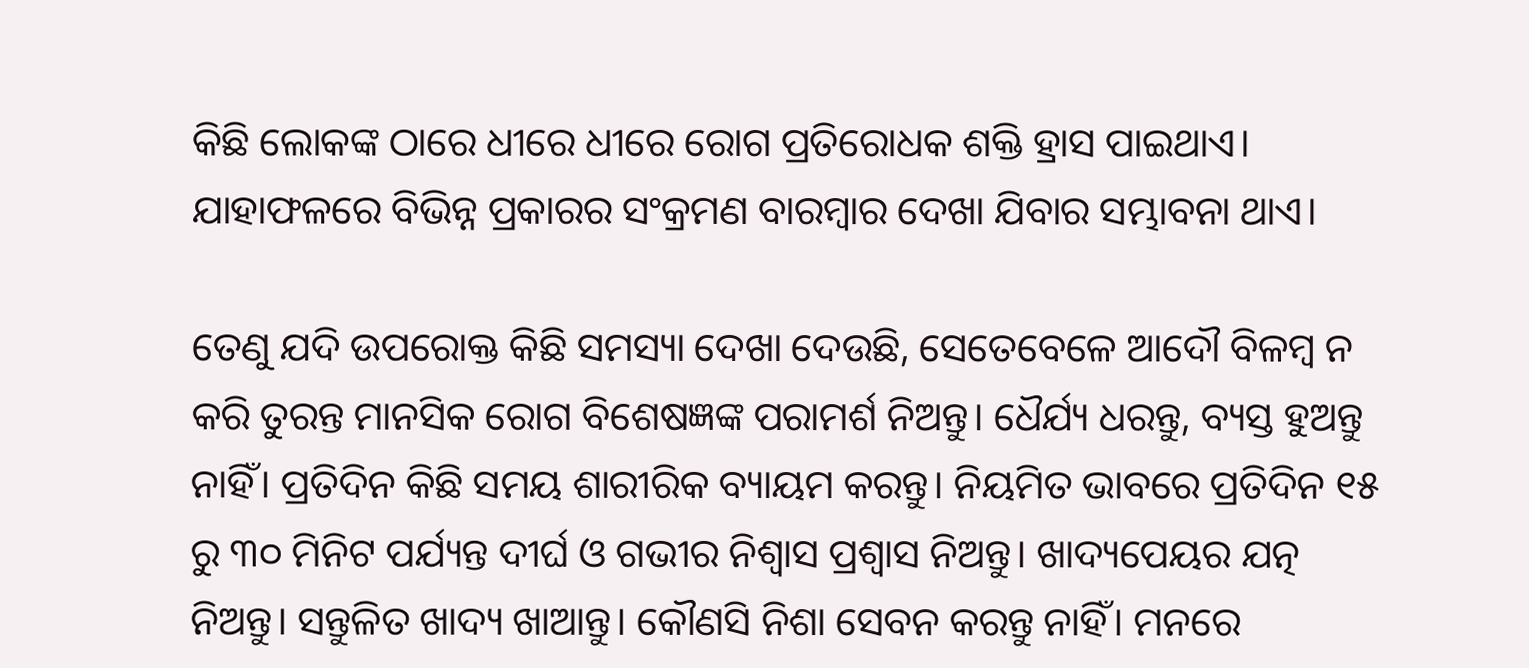କିଛି ଲୋକଙ୍କ ଠାରେ ଧୀରେ ଧୀରେ ରୋଗ ପ୍ରତିରୋଧକ ଶକ୍ତି ହ୍ରାସ ପାଇଥାଏ। ଯାହାଫଳରେ ବିଭିନ୍ନ ପ୍ରକାରର ସଂକ୍ରମଣ ବାରମ୍ବାର ଦେଖା ଯିବାର ସମ୍ଭାବନା ଥାଏ।

ତେଣୁ ଯଦି ଉପରୋକ୍ତ କିଛି ସମସ୍ୟା ଦେଖା ଦେଉଛି, ସେତେବେଳେ ଆଦୌ ବିଳମ୍ବ ନ କରି ତୁରନ୍ତ ମାନସିକ ରୋଗ ବିଶେଷଜ୍ଞଙ୍କ ପରାମର୍ଶ ନିଅନ୍ତୁ। ଧୈର୍ଯ୍ୟ ଧରନ୍ତୁ, ବ୍ୟସ୍ତ ହୁଅନ୍ତୁ ନାହିଁ। ପ୍ରତିଦିନ କିଛି ସମୟ ଶାରୀରିକ ବ୍ୟାୟମ କରନ୍ତୁ। ନିୟମିତ ଭାବରେ ପ୍ରତିଦିନ ୧୫ ରୁ ୩୦ ମିନିଟ ପର୍ଯ୍ୟନ୍ତ ଦୀର୍ଘ ଓ ଗଭୀର ନିଶ୍ଵାସ ପ୍ରଶ୍ଵାସ ନିଅନ୍ତୁ। ଖାଦ୍ୟପେୟର ଯତ୍ନ ନିଅନ୍ତୁ। ସନ୍ତୁଳିତ ଖାଦ୍ୟ ଖାଆନ୍ତୁ। କୌଣସି ନିଶା ସେବନ କରନ୍ତୁ ନାହିଁ। ମନରେ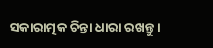ସକାରାତ୍ମକ ଚିନ୍ତା ଧାରା ରଖନ୍ତୁ।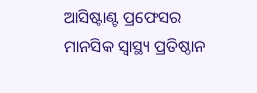ଆସିଷ୍ଟାଣ୍ଟ ପ୍ରଫେସର ମାନସିକ ସ୍ବାସ୍ଥ୍ୟ ପ୍ରତିଷ୍ଠାନ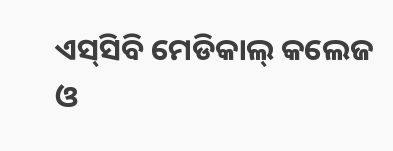ଏସ୍‌ସିବି ମେଡିକାଲ୍‌ କଲେଜ ଓ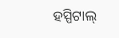ହସ୍ପିଟାଲ୍‌